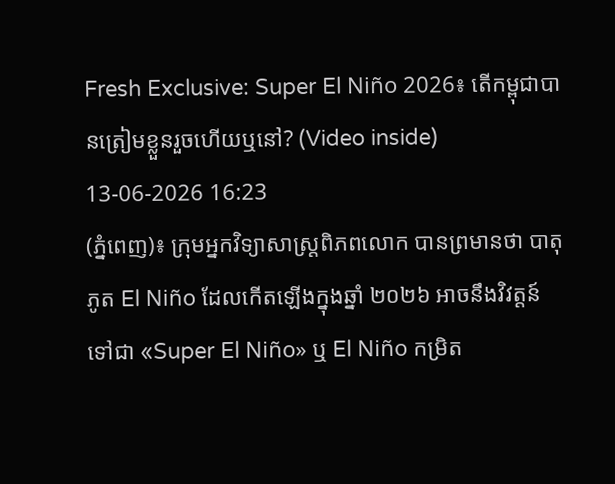Fresh Exclusive: Super El Niño 2026៖ តើកម្ពុជាបានត្រៀមខ្លួនរួចហើយឬនៅ? (Video inside)
13-06-2026 16:23
(ភ្នំពេញ)៖ ក្រុមអ្នកវិទ្យាសាស្ត្រពិភពលោក បានព្រមានថា បាតុភូត El Niño ដែលកើតឡើងក្នុងឆ្នាំ ២០២៦ អាចនឹងវិវត្តន៍ទៅជា «Super El Niño» ឬ El Niño កម្រិត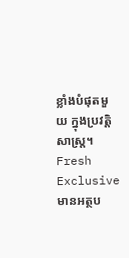ខ្លាំងបំផុតមួយ ក្នុងប្រវត្តិសាស្ត្រ។ Fresh Exclusive មានអត្ថប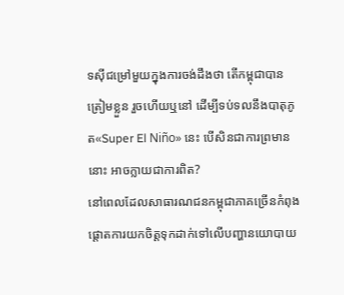ទស៊ីជម្រៅមួយក្នុងការចង់ដឹងថា តើកម្ពុជាបានត្រៀមខ្លួន រួចហើយឬនៅ ដើម្បីទប់ទលនឹងបាតុភូត«Super El Niño» នេះ បើសិនជាការព្រមាននោះ អាចក្លាយជាការពិត?
នៅពេលដែលសាធារណជនកម្ពុជាភាគច្រើនកំពុងផ្តោតការយកចិត្តទុកដាក់ទៅលើបញ្ហានយោបាយ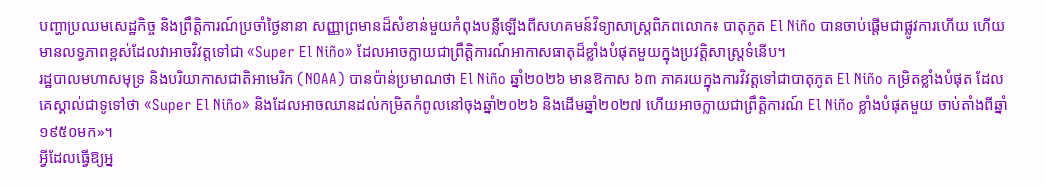បញ្ហាប្រឈមសេដ្ឋកិច្ច និងព្រឹត្តិការណ៍ប្រចាំថ្ងៃនានា សញ្ញាព្រមានដ៏សំខាន់មួយកំពុងបន្លឺឡើងពីសហគមន៍វិទ្យាសាស្ត្រពិភពលោក៖ បាតុភូត El Niño បានចាប់ផ្តើមជាផ្លូវការហើយ ហើយមានលទ្ធភាពខ្ពស់ដែលវាអាចវិវត្តទៅជា «Super El Niño» ដែលអាចក្លាយជាព្រឹត្តិការណ៍អាកាសធាតុដ៏ខ្លាំងបំផុតមួយក្នុងប្រវត្តិសាស្ត្រទំនើប។
រដ្ឋបាលមហាសមុទ្រ និងបរិយាកាសជាតិអាមេរិក (NOAA) បានប៉ាន់ប្រមាណថា El Niño ឆ្នាំ២០២៦ មានឱកាស ៦៣ ភាគរយក្នុងការវិវត្តទៅជាបាតុភូត El Niño កម្រិតខ្លាំងបំផុត ដែលគេស្គាល់ជាទូទៅថា «Super El Niño» និងដែលអាចឈានដល់កម្រិតកំពូលនៅចុងឆ្នាំ២០២៦ និងដើមឆ្នាំ២០២៧ ហើយអាចក្លាយជាព្រឹត្តិការណ៍ El Niño ខ្លាំងបំផុតមួយ ចាប់តាំងពីឆ្នាំ១៩៥០មក»។
អ្វីដែលធ្វើឱ្យអ្ន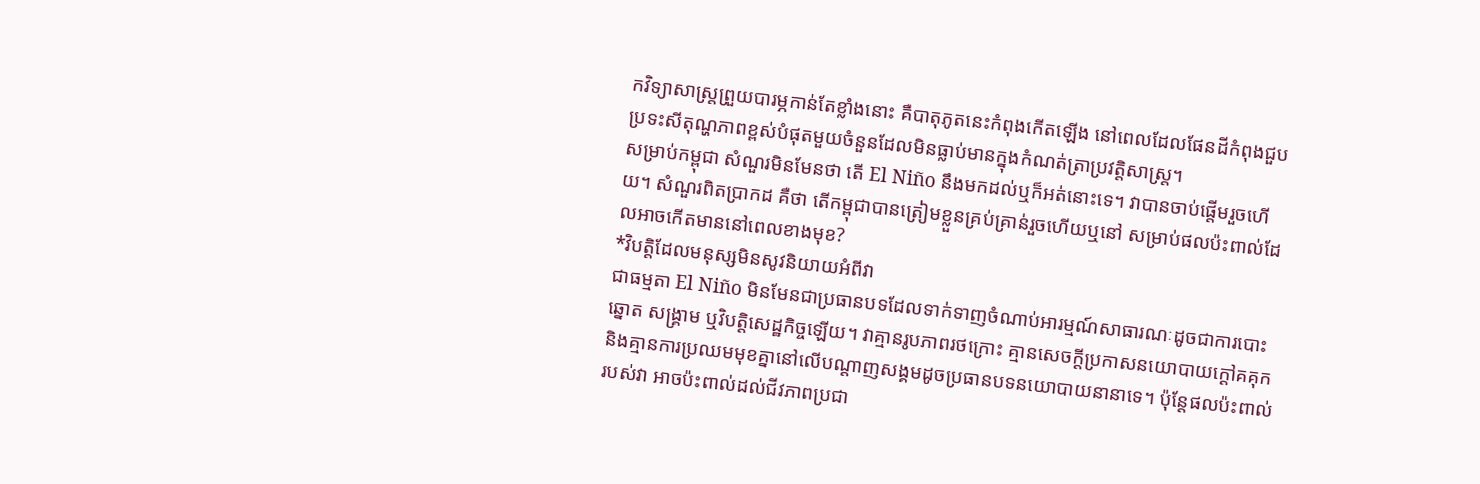កវិទ្យាសាស្ត្រព្រួយបារម្ភកាន់តែខ្លាំងនោះ គឺបាតុភូតនេះកំពុងកើតឡើង នៅពេលដែលផែនដីកំពុងជួបប្រទះសីតុណ្ហភាពខ្ពស់បំផុតមួយចំនួនដែលមិនធ្លាប់មានក្នុងកំណត់ត្រាប្រវត្តិសាស្ត្រ។
សម្រាប់កម្ពុជា សំណួរមិនមែនថា តើ El Niño នឹងមកដល់ឬក៏អត់នោះទេ។ វាបានចាប់ផ្តើមរួចហើយ។ សំណួរពិតប្រាកដ គឺថា តើកម្ពុជាបានត្រៀមខ្លួនគ្រប់គ្រាន់រួចហើយឬនៅ សម្រាប់ផលប៉ះពាល់ដែលអាចកើតមាននៅពេលខាងមុខ?
*វិបត្តិដែលមនុស្សមិនសូវនិយាយអំពីវា
ជាធម្មតា El Niño មិនមែនជាប្រធានបទដែលទាក់ទាញចំណាប់អារម្មណ៍សាធារណៈដូចជាការបោះឆ្នោត សង្គ្រាម ឬវិបត្តិសេដ្ឋកិច្ចឡើយ។ វាគ្មានរូបភាពរថក្រោះ គ្មានសេចក្តីប្រកាសនយោបាយក្តៅគគុក និងគ្មានការប្រឈមមុខគ្នានៅលើបណ្តាញសង្គមដូចប្រធានបទនយោបាយនានាទេ។ ប៉ុន្តែផលប៉ះពាល់របស់វា អាចប៉ះពាល់ដល់ជីវភាពប្រជា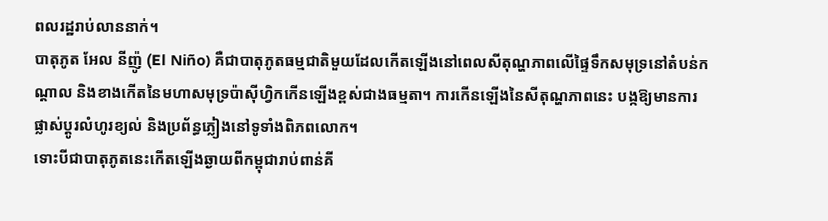ពលរដ្ឋរាប់លាននាក់។
បាតុភូត អែល នីញ៉ូ (El Niño) គឺជាបាតុភូតធម្មជាតិមួយដែលកើតឡើងនៅពេលសីតុណ្ហភាពលើផ្ទៃទឹកសមុទ្រនៅតំបន់កណ្ដាល និងខាងកើតនៃមហាសមុទ្រប៉ាស៊ីហ្វិកកើនឡើងខ្ពស់ជាងធម្មតា។ ការកើនឡើងនៃសីតុណ្ហភាពនេះ បង្កឱ្យមានការផ្លាស់ប្តូរលំហូរខ្យល់ និងប្រព័ន្ធភ្លៀងនៅទូទាំងពិភពលោក។
ទោះបីជាបាតុភូតនេះកើតឡើងឆ្ងាយពីកម្ពុជារាប់ពាន់គី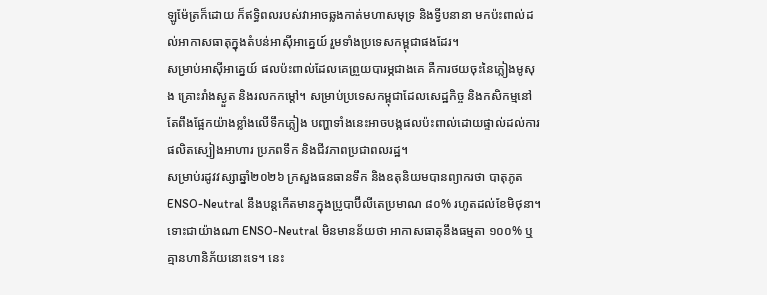ឡូម៉ែត្រក៏ដោយ ក៏ឥទ្ធិពលរបស់វាអាចឆ្លងកាត់មហាសមុទ្រ និងទ្វីបនានា មកប៉ះពាល់ដល់អាកាសធាតុក្នុងតំបន់អាស៊ីអាគ្នេយ៍ រួមទាំងប្រទេសកម្ពុជាផងដែរ។
សម្រាប់អាស៊ីអាគ្នេយ៍ ផលប៉ះពាល់ដែលគេព្រួយបារម្ភជាងគេ គឺការថយចុះនៃភ្លៀងមូសុង គ្រោះរាំងស្ងួត និងរលកកម្ដៅ។ សម្រាប់ប្រទេសកម្ពុជាដែលសេដ្ឋកិច្ច និងកសិកម្មនៅតែពឹងផ្អែកយ៉ាងខ្លាំងលើទឹកភ្លៀង បញ្ហាទាំងនេះអាចបង្កផលប៉ះពាល់ដោយផ្ទាល់ដល់ការផលិតស្បៀងអាហារ ប្រភពទឹក និងជីវភាពប្រជាពលរដ្ឋ។
សម្រាប់រដូវវស្សាឆ្នាំ២០២៦ ក្រសួងធនធានទឹក និងឧតុនិយមបានព្យាករថា បាតុភូត ENSO-Neutral នឹងបន្តកើតមានក្នុងប្រូបាប៊ីលីតេប្រមាណ ៨០% រហូតដល់ខែមិថុនា។
ទោះជាយ៉ាងណា ENSO-Neutral មិនមានន័យថា អាកាសធាតុនឹងធម្មតា ១០០% ឬគ្មានហានិភ័យនោះទេ។ នេះ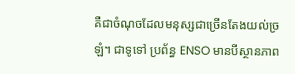គឺជាចំណុចដែលមនុស្សជាច្រើនតែងយល់ច្រឡំ។ ជាទូទៅ ប្រព័ន្ធ ENSO មានបីស្ថានភាព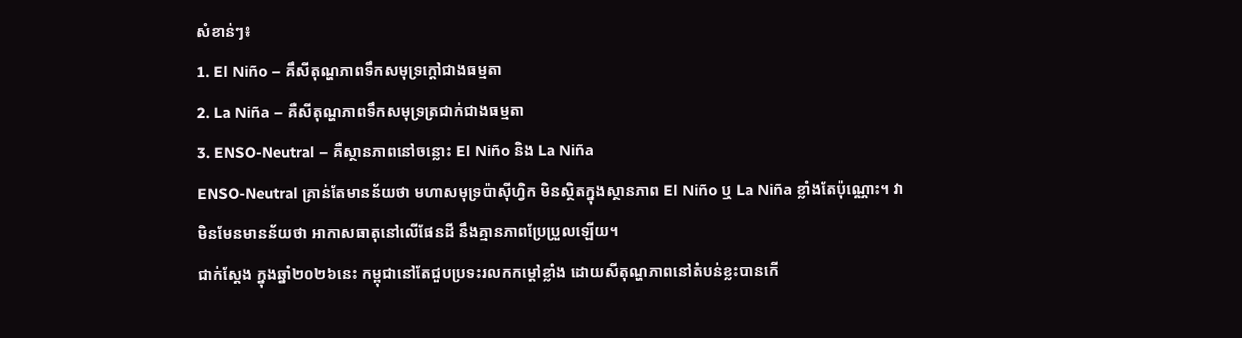សំខាន់ៗ៖
1. El Niño – គឹសីតុណ្ហភាពទឹកសមុទ្រក្តៅជាងធម្មតា
2. La Niña – គឺសីតុណ្ហភាពទឹកសមុទ្រត្រជាក់ជាងធម្មតា
3. ENSO-Neutral – គឺស្ថានភាពនៅចន្លោះ El Niño និង La Niña
ENSO-Neutral គ្រាន់តែមានន័យថា មហាសមុទ្រប៉ាស៊ីហ្វិក មិនស្ថិតក្នុងស្ថានភាព El Niño ឬ La Niña ខ្លាំងតែប៉ុណ្ណោះ។ វាមិនមែនមានន័យថា អាកាសធាតុនៅលើផែនដី នឹងគ្មានភាពប្រែប្រួលឡើយ។
ជាក់ស្តែង ក្នុងឆ្នាំ២០២៦នេះ កម្ពុជានៅតែជួបប្រទះរលកកម្ដៅខ្លាំង ដោយសីតុណ្ហភាពនៅតំបន់ខ្លះបានកើ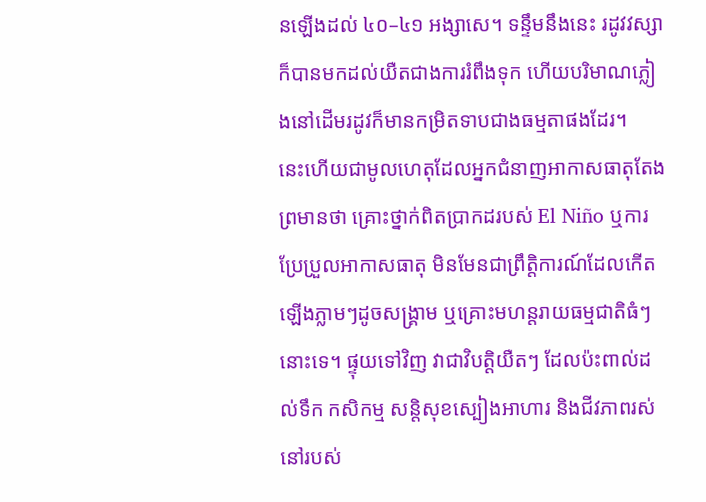នឡើងដល់ ៤០–៤១ អង្សាសេ។ ទន្ទឹមនឹងនេះ រដូវវស្សាក៏បានមកដល់យឺតជាងការរំពឹងទុក ហើយបរិមាណភ្លៀងនៅដើមរដូវក៏មានកម្រិតទាបជាងធម្មតាផងដែរ។
នេះហើយជាមូលហេតុដែលអ្នកជំនាញអាកាសធាតុតែងព្រមានថា គ្រោះថ្នាក់ពិតប្រាកដរបស់ El Niño ឬការប្រែប្រួលអាកាសធាតុ មិនមែនជាព្រឹត្តិការណ៍ដែលកើតឡើងភ្លាមៗដូចសង្គ្រាម ឬគ្រោះមហន្តរាយធម្មជាតិធំៗនោះទេ។ ផ្ទុយទៅវិញ វាជាវិបត្តិយឺតៗ ដែលប៉ះពាល់ដល់ទឹក កសិកម្ម សន្តិសុខស្បៀងអាហារ និងជីវភាពរស់នៅរបស់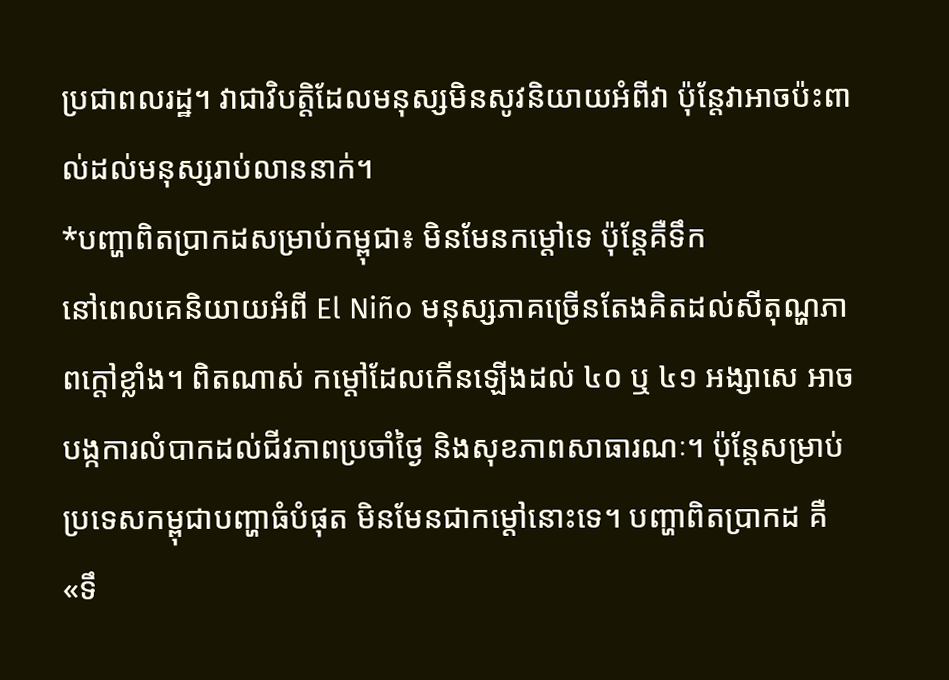ប្រជាពលរដ្ឋ។ វាជាវិបត្តិដែលមនុស្សមិនសូវនិយាយអំពីវា ប៉ុន្តែវាអាចប៉ះពាល់ដល់មនុស្សរាប់លាននាក់។
*បញ្ហាពិតប្រាកដសម្រាប់កម្ពុជា៖ មិនមែនកម្ដៅទេ ប៉ុន្តែគឺទឹក
នៅពេលគេនិយាយអំពី El Niño មនុស្សភាគច្រើនតែងគិតដល់សីតុណ្ហភាពក្តៅខ្លាំង។ ពិតណាស់ កម្ដៅដែលកើនឡើងដល់ ៤០ ឬ ៤១ អង្សាសេ អាចបង្កការលំបាកដល់ជីវភាពប្រចាំថ្ងៃ និងសុខភាពសាធារណៈ។ ប៉ុន្តែសម្រាប់ប្រទេសកម្ពុជាបញ្ហាធំបំផុត មិនមែនជាកម្ដៅនោះទេ។ បញ្ហាពិតប្រាកដ គឺ «ទឹ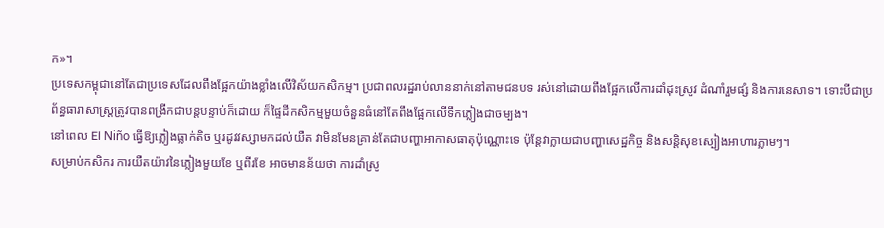ក»។
ប្រទេសកម្ពុជានៅតែជាប្រទេសដែលពឹងផ្អែកយ៉ាងខ្លាំងលើវិស័យកសិកម្ម។ ប្រជាពលរដ្ឋរាប់លាននាក់នៅតាមជនបទ រស់នៅដោយពឹងផ្អែកលើការដាំដុះស្រូវ ដំណាំរួមផ្សំ និងការនេសាទ។ ទោះបីជាប្រព័ន្ធធារាសាស្ត្រត្រូវបានពង្រីកជាបន្តបន្ទាប់ក៏ដោយ ក៏ផ្ទៃដីកសិកម្មមួយចំនួនធំនៅតែពឹងផ្អែកលើទឹកភ្លៀងជាចម្បង។
នៅពេល El Niño ធ្វើឱ្យភ្លៀងធ្លាក់តិច ឬរដូវវស្សាមកដល់យឺត វាមិនមែនគ្រាន់តែជាបញ្ហាអាកាសធាតុប៉ុណ្ណោះទេ ប៉ុន្តែវាក្លាយជាបញ្ហាសេដ្ឋកិច្ច និងសន្តិសុខស្បៀងអាហារភ្លាមៗ។
សម្រាប់កសិករ ការយឺតយ៉ាវនៃភ្លៀងមួយខែ ឬពីរខែ អាចមានន័យថា ការដាំស្រូ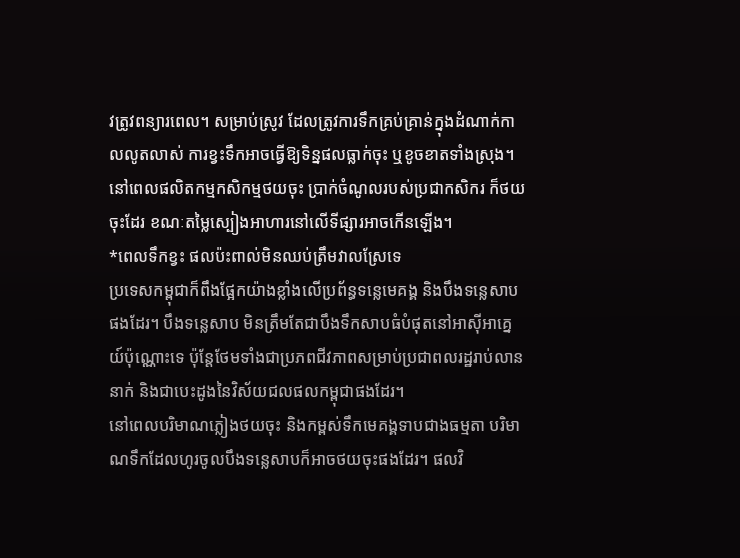វត្រូវពន្យារពេល។ សម្រាប់ស្រូវ ដែលត្រូវការទឹកគ្រប់គ្រាន់ក្នុងដំណាក់កាលលូតលាស់ ការខ្វះទឹកអាចធ្វើឱ្យទិន្នផលធ្លាក់ចុះ ឬខូចខាតទាំងស្រុង។ នៅពេលផលិតកម្មកសិកម្មថយចុះ ប្រាក់ចំណូលរបស់ប្រជាកសិករ ក៏ថយចុះដែរ ខណៈតម្លៃស្បៀងអាហារនៅលើទីផ្សារអាចកើនឡើង។
*ពេលទឹកខ្វះ ផលប៉ះពាល់មិនឈប់ត្រឹមវាលស្រែទេ
ប្រទេសកម្ពុជាក៏ពឹងផ្អែកយ៉ាងខ្លាំងលើប្រព័ន្ធទន្លេមេគង្គ និងបឹងទន្លេសាបផងដែរ។ បឹងទន្លេសាប មិនត្រឹមតែជាបឹងទឹកសាបធំបំផុតនៅអាស៊ីអាគ្នេយ៍ប៉ុណ្ណោះទេ ប៉ុន្តែថែមទាំងជាប្រភពជីវភាពសម្រាប់ប្រជាពលរដ្ឋរាប់លាននាក់ និងជាបេះដូងនៃវិស័យជលផលកម្ពុជាផងដែរ។
នៅពេលបរិមាណភ្លៀងថយចុះ និងកម្ពស់ទឹកមេគង្គទាបជាងធម្មតា បរិមាណទឹកដែលហូរចូលបឹងទន្លេសាបក៏អាចថយចុះផងដែរ។ ផលវិ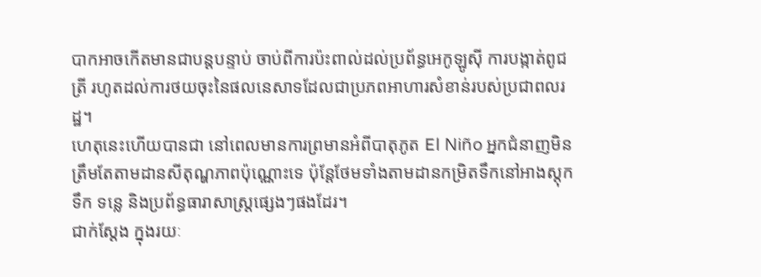បាកអាចកើតមានជាបន្តបន្ទាប់ ចាប់ពីការប៉ះពាល់ដល់ប្រព័ន្ធអេកូឡូស៊ី ការបង្កាត់ពូជត្រី រហូតដល់ការថយចុះនៃផលនេសាទដែលជាប្រភពអាហារសំខាន់របស់ប្រជាពលរដ្ឋ។
ហេតុនេះហើយបានជា នៅពេលមានការព្រមានអំពីបាតុភូត El Niño អ្នកជំនាញមិនត្រឹមតែតាមដានសីតុណ្ហភាពប៉ុណ្ណោះទេ ប៉ុន្តែថែមទាំងតាមដានកម្រិតទឹកនៅអាងស្តុកទឹក ទន្លេ និងប្រព័ន្ធធារាសាស្ត្រផ្សេងៗផងដែរ។
ជាក់ស្តែង ក្នុងរយៈ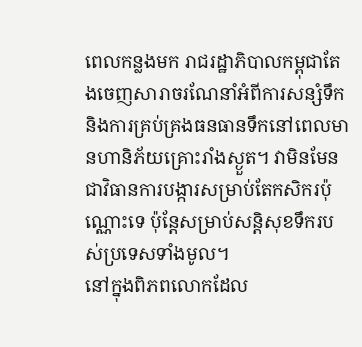ពេលកន្លងមក រាជរដ្ឋាភិបាលកម្ពុជាតែងចេញសារាចរណែនាំអំពីការសន្សំទឹក និងការគ្រប់គ្រងធនធានទឹកនៅពេលមានហានិភ័យគ្រោះរាំងស្ងួត។ វាមិនមែនជាវិធានការបង្ការសម្រាប់តែកសិករប៉ុណ្ណោះទេ ប៉ុន្តែសម្រាប់សន្តិសុខទឹករបស់ប្រទេសទាំងមូល។
នៅក្នុងពិភពលោកដែល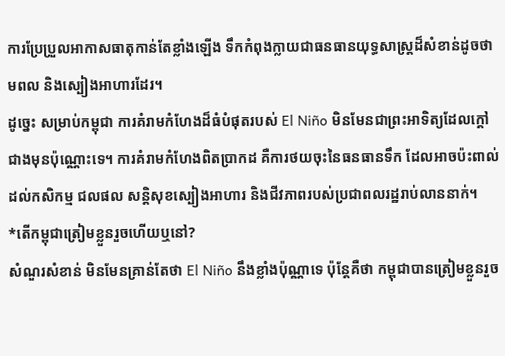ការប្រែប្រួលអាកាសធាតុកាន់តែខ្លាំងឡើង ទឹកកំពុងក្លាយជាធនធានយុទ្ធសាស្ត្រដ៏សំខាន់ដូចថាមពល និងស្បៀងអាហារដែរ។
ដូច្នេះ សម្រាប់កម្ពុជា ការគំរាមកំហែងដ៏ធំបំផុតរបស់ El Niño មិនមែនជាព្រះអាទិត្យដែលក្តៅជាងមុនប៉ុណ្ណោះទេ។ ការគំរាមកំហែងពិតប្រាកដ គឺការថយចុះនៃធនធានទឹក ដែលអាចប៉ះពាល់ដល់កសិកម្ម ជលផល សន្តិសុខស្បៀងអាហារ និងជីវភាពរបស់ប្រជាពលរដ្ឋរាប់លាននាក់។
*តើកម្ពុជាត្រៀមខ្លួនរួចហើយឬនៅ?
សំណួរសំខាន់ មិនមែនគ្រាន់តែថា El Niño នឹងខ្លាំងប៉ុណ្ណាទេ ប៉ុន្តែគឺថា កម្ពុជាបានត្រៀមខ្លួនរួច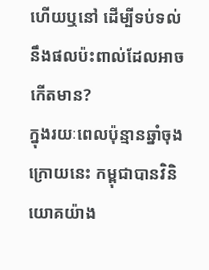ហើយឬនៅ ដើម្បីទប់ទល់នឹងផលប៉ះពាល់ដែលអាចកើតមាន?
ក្នុងរយៈពេលប៉ុន្មានឆ្នាំចុងក្រោយនេះ កម្ពុជាបានវិនិយោគយ៉ាង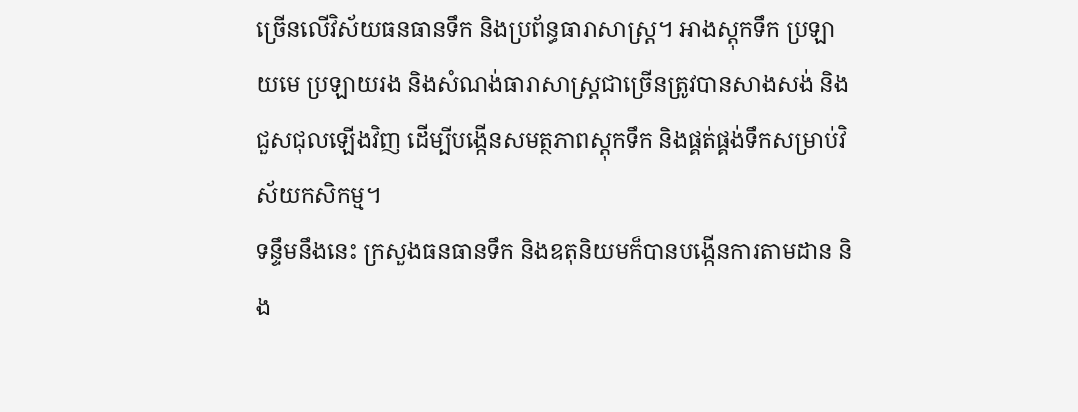ច្រើនលើវិស័យធនធានទឹក និងប្រព័ន្ធធារាសាស្ត្រ។ អាងស្តុកទឹក ប្រឡាយមេ ប្រឡាយរង និងសំណង់ធារាសាស្ត្រជាច្រើនត្រូវបានសាងសង់ និងជួសជុលឡើងវិញ ដើម្បីបង្កើនសមត្ថភាពស្តុកទឹក និងផ្គត់ផ្គង់ទឹកសម្រាប់វិស័យកសិកម្ម។
ទន្ទឹមនឹងនេះ ក្រសួងធនធានទឹក និងឧតុនិយមក៏បានបង្កើនការតាមដាន និង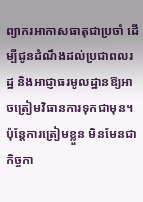ព្យាករអាកាសធាតុជាប្រចាំ ដើម្បីជូនដំណឹងដល់ប្រជាពលរដ្ឋ និងអាជ្ញាធរមូលដ្ឋានឱ្យអាចត្រៀមវិធានការទុកជាមុន។ ប៉ុន្តែការត្រៀមខ្លួន មិនមែនជាកិច្ចកា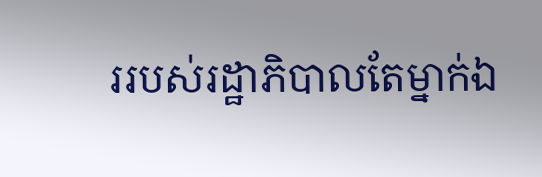ររបស់រដ្ឋាភិបាលតែម្នាក់ឯ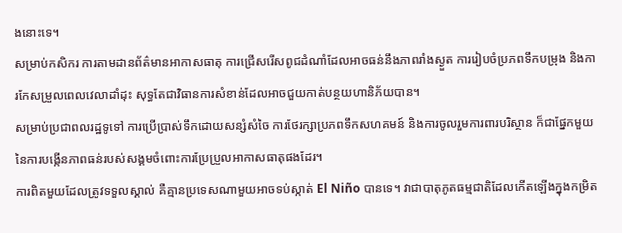ងនោះទេ។
សម្រាប់កសិករ ការតាមដានព័ត៌មានអាកាសធាតុ ការជ្រើសរើសពូជដំណាំដែលអាចធន់នឹងភាពរាំងស្ងួត ការរៀបចំប្រភពទឹកបម្រុង និងការកែសម្រួលពេលវេលាដាំដុះ សុទ្ធតែជាវិធានការសំខាន់ដែលអាចជួយកាត់បន្ថយហានិភ័យបាន។
សម្រាប់ប្រជាពលរដ្ឋទូទៅ ការប្រើប្រាស់ទឹកដោយសន្សំសំចៃ ការថែរក្សាប្រភពទឹកសហគមន៍ និងការចូលរួមការពារបរិស្ថាន ក៏ជាផ្នែកមួយនៃការបង្កើនភាពធន់របស់សង្គមចំពោះការប្រែប្រួលអាកាសធាតុផងដែរ។
ការពិតមួយដែលត្រូវទទួលស្គាល់ គឺគ្មានប្រទេសណាមួយអាចទប់ស្កាត់ El Niño បានទេ។ វាជាបាតុភូតធម្មជាតិដែលកើតឡើងក្នុងកម្រិត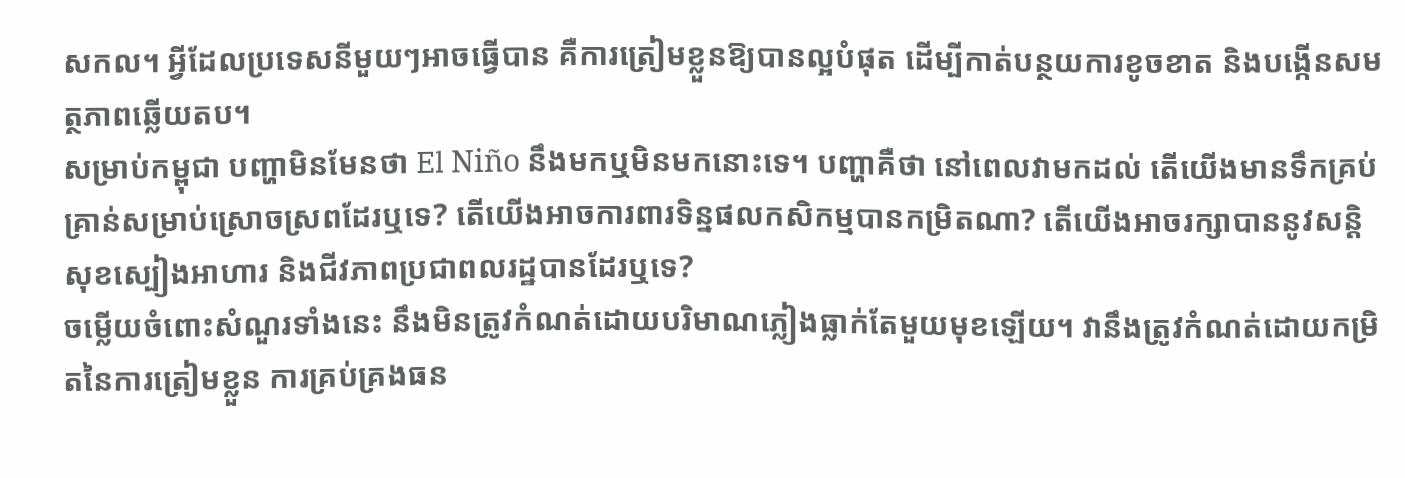សកល។ អ្វីដែលប្រទេសនីមួយៗអាចធ្វើបាន គឺការត្រៀមខ្លួនឱ្យបានល្អបំផុត ដើម្បីកាត់បន្ថយការខូចខាត និងបង្កើនសមត្ថភាពឆ្លើយតប។
សម្រាប់កម្ពុជា បញ្ហាមិនមែនថា El Niño នឹងមកឬមិនមកនោះទេ។ បញ្ហាគឺថា នៅពេលវាមកដល់ តើយើងមានទឹកគ្រប់គ្រាន់សម្រាប់ស្រោចស្រពដែរឬទេ? តើយើងអាចការពារទិន្នផលកសិកម្មបានកម្រិតណា? តើយើងអាចរក្សាបាននូវសន្តិសុខស្បៀងអាហារ និងជីវភាពប្រជាពលរដ្ឋបានដែរឬទេ?
ចម្លើយចំពោះសំណួរទាំងនេះ នឹងមិនត្រូវកំណត់ដោយបរិមាណភ្លៀងធ្លាក់តែមួយមុខឡើយ។ វានឹងត្រូវកំណត់ដោយកម្រិតនៃការត្រៀមខ្លួន ការគ្រប់គ្រងធន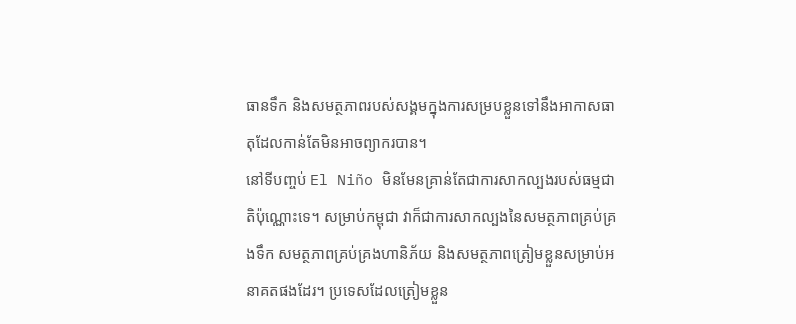ធានទឹក និងសមត្ថភាពរបស់សង្គមក្នុងការសម្របខ្លួនទៅនឹងអាកាសធាតុដែលកាន់តែមិនអាចព្យាករបាន។
នៅទីបញ្ចប់ El Niño មិនមែនគ្រាន់តែជាការសាកល្បងរបស់ធម្មជាតិប៉ុណ្ណោះទេ។ សម្រាប់កម្ពុជា វាក៏ជាការសាកល្បងនៃសមត្ថភាពគ្រប់គ្រងទឹក សមត្ថភាពគ្រប់គ្រងហានិភ័យ និងសមត្ថភាពត្រៀមខ្លួនសម្រាប់អនាគតផងដែរ។ ប្រទេសដែលត្រៀមខ្លួន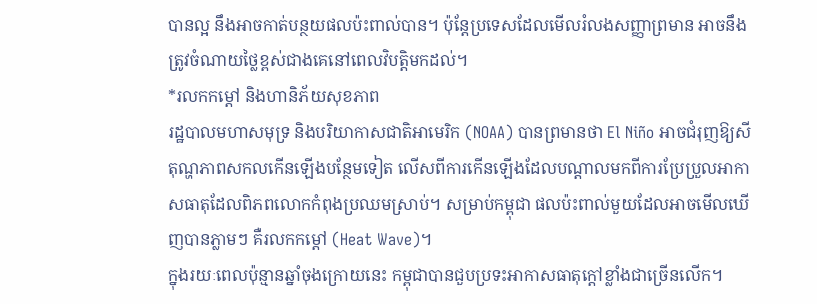បានល្អ នឹងអាចកាត់បន្ថយផលប៉ះពាល់បាន។ ប៉ុន្តែប្រទេសដែលមើលរំលងសញ្ញាព្រមាន អាចនឹងត្រូវចំណាយថ្លៃខ្ពស់ជាងគេនៅពេលវិបត្តិមកដល់។
*រលកកម្ដៅ និងហានិភ័យសុខភាព
រដ្ឋបាលមហាសមុទ្រ និងបរិយាកាសជាតិអាមេរិក (NOAA) បានព្រមានថា El Niño អាចជំរុញឱ្យសីតុណ្ហភាពសកលកើនឡើងបន្ថែមទៀត លើសពីការកើនឡើងដែលបណ្តាលមកពីការប្រែប្រួលអាកាសធាតុដែលពិភពលោកកំពុងប្រឈមស្រាប់។ សម្រាប់កម្ពុជា ផលប៉ះពាល់មួយដែលអាចមើលឃើញបានភ្លាមៗ គឺរលកកម្ដៅ (Heat Wave)។
ក្នុងរយៈពេលប៉ុន្មានឆ្នាំចុងក្រោយនេះ កម្ពុជាបានជួបប្រទះអាកាសធាតុក្តៅខ្លាំងជាច្រើនលើក។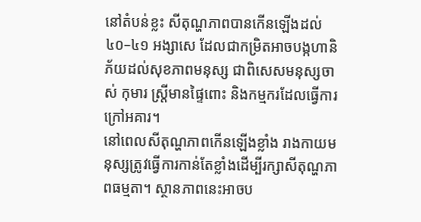នៅតំបន់ខ្លះ សីតុណ្ហភាពបានកើនឡើងដល់ ៤០–៤១ អង្សាសេ ដែលជាកម្រិតអាចបង្កហានិភ័យដល់សុខភាពមនុស្ស ជាពិសេសមនុស្សចាស់ កុមារ ស្ត្រីមានផ្ទៃពោះ និងកម្មករដែលធ្វើការក្រៅអគារ។
នៅពេលសីតុណ្ហភាពកើនឡើងខ្លាំង រាងកាយមនុស្សត្រូវធ្វើការកាន់តែខ្លាំងដើម្បីរក្សាសីតុណ្ហភាពធម្មតា។ ស្ថានភាពនេះអាចប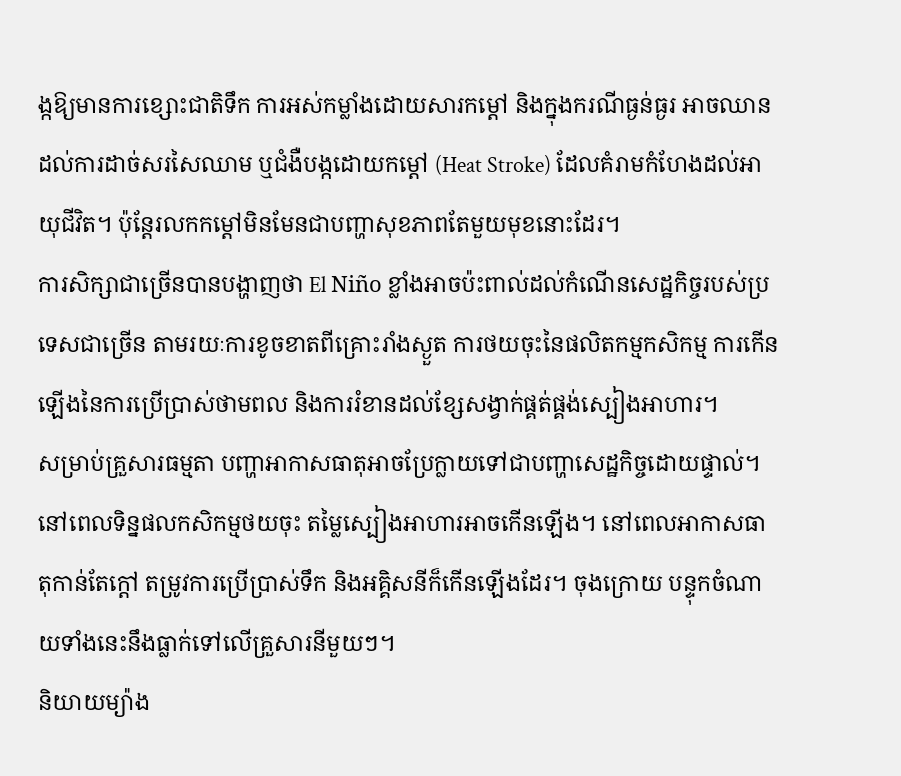ង្កឱ្យមានការខ្សោះជាតិទឹក ការអស់កម្លាំងដោយសារកម្ដៅ និងក្នុងករណីធ្ងន់ធ្ងរ អាចឈានដល់ការដាច់សរសៃឈាម ឬជំងឺបង្កដោយកម្ដៅ (Heat Stroke) ដែលគំរាមកំហែងដល់អាយុជីវិត។ ប៉ុន្តែរលកកម្ដៅមិនមែនជាបញ្ហាសុខភាពតែមួយមុខនោះដែរ។
ការសិក្សាជាច្រើនបានបង្ហាញថា El Niño ខ្លាំងអាចប៉ះពាល់ដល់កំណើនសេដ្ឋកិច្ចរបស់ប្រទេសជាច្រើន តាមរយៈការខូចខាតពីគ្រោះរាំងស្ងួត ការថយចុះនៃផលិតកម្មកសិកម្ម ការកើនឡើងនៃការប្រើប្រាស់ថាមពល និងការរំខានដល់ខ្សែសង្វាក់ផ្គត់ផ្គង់ស្បៀងអាហារ។
សម្រាប់គ្រួសារធម្មតា បញ្ហាអាកាសធាតុអាចប្រែក្លាយទៅជាបញ្ហាសេដ្ឋកិច្ចដោយផ្ទាល់។ នៅពេលទិន្នផលកសិកម្មថយចុះ តម្លៃស្បៀងអាហារអាចកើនឡើង។ នៅពេលអាកាសធាតុកាន់តែក្តៅ តម្រូវការប្រើប្រាស់ទឹក និងអគ្គិសនីក៏កើនឡើងដែរ។ ចុងក្រោយ បន្ទុកចំណាយទាំងនេះនឹងធ្លាក់ទៅលើគ្រួសារនីមួយៗ។
និយាយម្យ៉ាង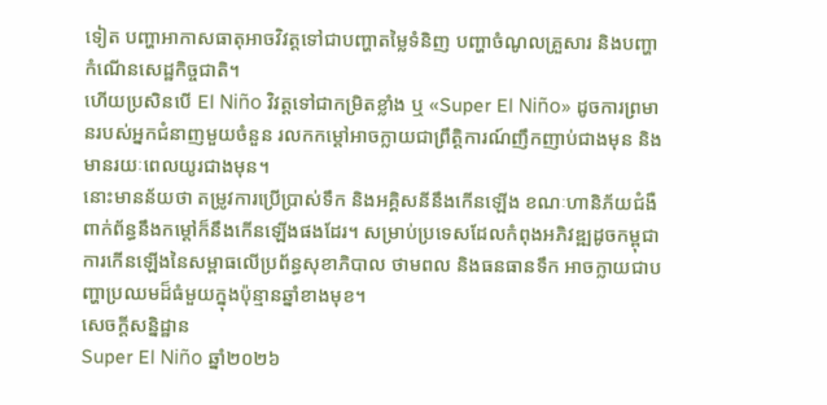ទៀត បញ្ហាអាកាសធាតុអាចវិវត្តទៅជាបញ្ហាតម្លៃទំនិញ បញ្ហាចំណូលគ្រួសារ និងបញ្ហាកំណើនសេដ្ឋកិច្ចជាតិ។
ហើយប្រសិនបើ El Niño វិវត្តទៅជាកម្រិតខ្លាំង ឬ «Super El Niño» ដូចការព្រមានរបស់អ្នកជំនាញមួយចំនួន រលកកម្ដៅអាចក្លាយជាព្រឹត្តិការណ៍ញឹកញាប់ជាងមុន និងមានរយៈពេលយូរជាងមុន។
នោះមានន័យថា តម្រូវការប្រើប្រាស់ទឹក និងអគ្គិសនីនឹងកើនឡើង ខណៈហានិភ័យជំងឺពាក់ព័ន្ធនឹងកម្ដៅក៏នឹងកើនឡើងផងដែរ។ សម្រាប់ប្រទេសដែលកំពុងអភិវឌ្ឍដូចកម្ពុជា ការកើនឡើងនៃសម្ពាធលើប្រព័ន្ធសុខាភិបាល ថាមពល និងធនធានទឹក អាចក្លាយជាបញ្ហាប្រឈមដ៏ធំមួយក្នុងប៉ុន្មានឆ្នាំខាងមុខ។
សេចក្តីសន្និដ្ឋាន
Super El Niño ឆ្នាំ២០២៦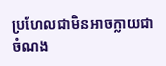ប្រហែលជាមិនអាចក្លាយជាចំណង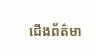ជើងព័ត៌មា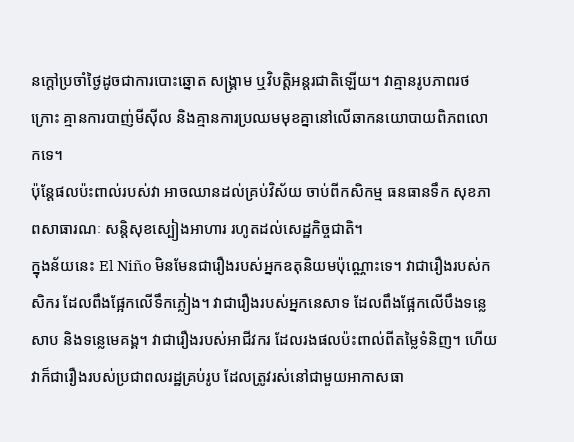នក្តៅប្រចាំថ្ងៃដូចជាការបោះឆ្នោត សង្គ្រាម ឬវិបត្តិអន្តរជាតិឡើយ។ វាគ្មានរូបភាពរថក្រោះ គ្មានការបាញ់មីស៊ីល និងគ្មានការប្រឈមមុខគ្នានៅលើឆាកនយោបាយពិភពលោកទេ។
ប៉ុន្តែផលប៉ះពាល់របស់វា អាចឈានដល់គ្រប់វិស័យ ចាប់ពីកសិកម្ម ធនធានទឹក សុខភាពសាធារណៈ សន្តិសុខស្បៀងអាហារ រហូតដល់សេដ្ឋកិច្ចជាតិ។
ក្នុងន័យនេះ El Niño មិនមែនជារឿងរបស់អ្នកឧតុនិយមប៉ុណ្ណោះទេ។ វាជារឿងរបស់កសិករ ដែលពឹងផ្អែកលើទឹកភ្លៀង។ វាជារឿងរបស់អ្នកនេសាទ ដែលពឹងផ្អែកលើបឹងទន្លេសាប និងទន្លេមេគង្គ។ វាជារឿងរបស់អាជីវករ ដែលរងផលប៉ះពាល់ពីតម្លៃទំនិញ។ ហើយវាក៏ជារឿងរបស់ប្រជាពលរដ្ឋគ្រប់រូប ដែលត្រូវរស់នៅជាមួយអាកាសធា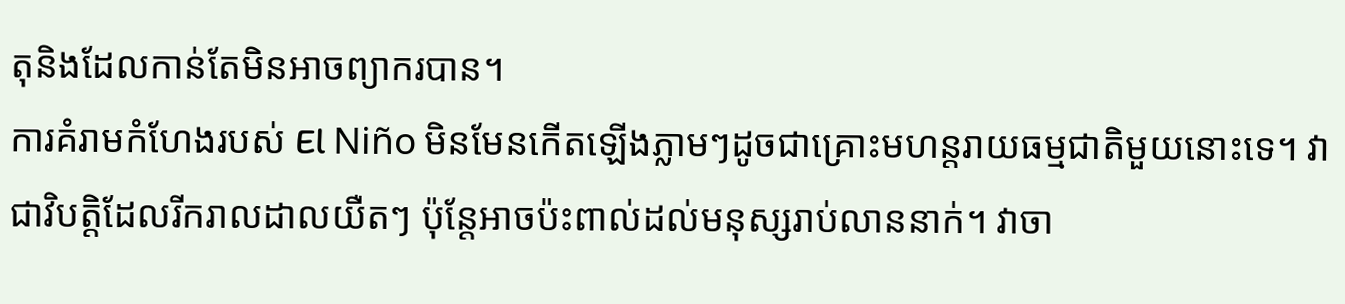តុនិងដែលកាន់តែមិនអាចព្យាករបាន។
ការគំរាមកំហែងរបស់ El Niño មិនមែនកើតឡើងភ្លាមៗដូចជាគ្រោះមហន្តរាយធម្មជាតិមួយនោះទេ។ វាជាវិបត្តិដែលរីករាលដាលយឺតៗ ប៉ុន្តែអាចប៉ះពាល់ដល់មនុស្សរាប់លាននាក់។ វាចា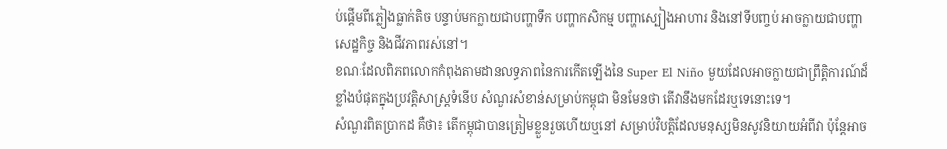ប់ផ្តើមពីភ្លៀងធ្លាក់តិច បន្ទាប់មកក្លាយជាបញ្ហាទឹក បញ្ហាកសិកម្ម បញ្ហាស្បៀងអាហារ និងនៅទីបញ្ចប់ អាចក្លាយជាបញ្ហាសេដ្ឋកិច្ច និងជីវភាពរស់នៅ។
ខណៈដែលពិភពលោកកំពុងតាមដានលទ្ធភាពនៃការកើតឡើងនៃ Super El Niño មួយដែលអាចក្លាយជាព្រឹត្តិការណ៍ដ៏ខ្លាំងបំផុតក្នុងប្រវត្តិសាស្ត្រទំនើប សំណួរសំខាន់សម្រាប់កម្ពុជា មិនមែនថា តើវានឹងមកដែរឬទេនោះទេ។
សំណួរពិតប្រាកដ គឺថា៖ តើកម្ពុជាបានត្រៀមខ្លួនរួចហើយឬនៅ សម្រាប់វិបត្តិដែលមនុស្សមិនសូវនិយាយអំពីវា ប៉ុន្តែអាច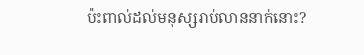ប៉ះពាល់ដល់មនុស្សរាប់លាននាក់នោះ?